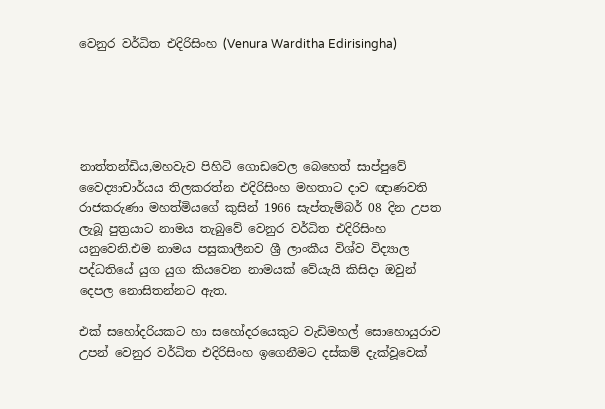වෙනුර වර්ධිත එදිරිසිංහ (Venura Warditha Edirisingha)





නාත්තන්ඩිය,මහවැව පිහිටි ගොඩවෙල බෙහෙත් සාප්පුවේ වෛද්‍යාචාර්යය තිලකරත්න එදිරිසිංහ මහතාට දාව ඥාණවති රාජකරුණා මහත්මියගේ කුසින් 1966 සැප්තැම්බර් 08 දින උපත ලැබූ පුත්‍රයාට නාමය තැබුවේ වෙනුර වර්ධිත එදිරිසිංහ යනුවෙනි.එම නාමය පසුකාලීනව ශ්‍රී ලාංකීය විශ්ව විද්‍යාල පද්ධතියේ යුග යුග කියවෙන නාමයක් වේයැයි කිසිදා ඔවුන් දෙපල නොසිතන්නට ඇත.

එක් සහෝදරියකට හා සහෝදරයෙකුට වැඩිමහල් සොහොයුරාව උපන් වෙනුර වර්ධිත එදිරිසිංහ ඉගෙනීමට දස්කම් දැක්වූවෙක්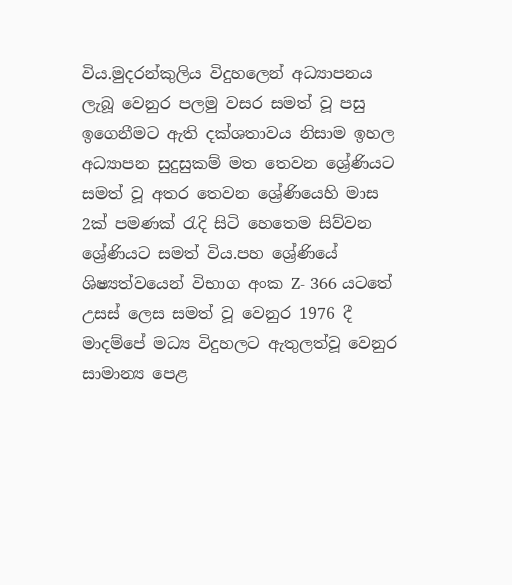විය.මුදරන්කුලිය විදුහලෙන් අධ්‍යාපනය ලැබූ වෙනුර පලමු වසර සමත් වූ පසු ඉගෙනීමට ඇති දක්ශතාවය නිසාම ඉහල අධ්‍යාපන සුදුසුකම් මත තෙවන ශ්‍රේණියට සමත් වූ අතර තෙවන ශ්‍රේණියෙහි මාස 2ක් පමණක් රැදි සිටි හෙතෙම සිව්වන ශ්‍රේණියට සමත් විය.පහ ශ්‍රේණියේ ශිෂ්‍යත්වයෙන් විභාග අංක Z- 366 යටතේ උසස් ලෙස සමත් වූ වෙනුර 1976 දී මාදම්පේ මධ්‍ය විදුහලට ඇතුලත්වූ වෙනුර සාමාන්‍ය පෙළ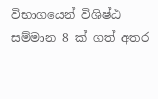විභාගයෙන් විශිෂ්ඨ සම්මාන 8 ක් ගත් අතර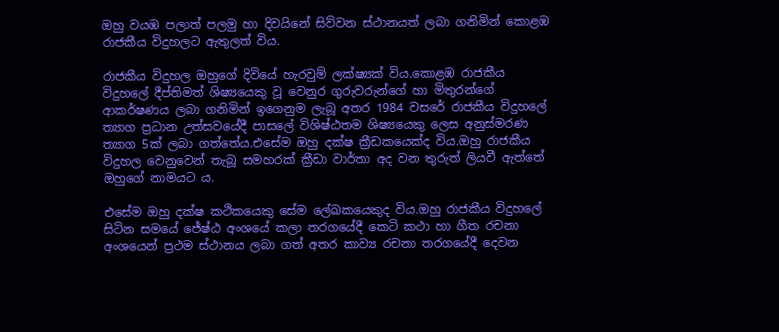ඔහු වයඹ පලාත් පලමු හා දිවයිනේ සිව්වන ස්ථානයත් ලබා ගනිමින් කොළඹ රාජකීය විදුහලට ඇතුලත් විය.

රාජකීය විදුහල ඔහුගේ දිවියේ හැරවුම් ලක්ෂ්‍යක් විය.කොළඹ රාජකීය විදුහලේ දීප්තිමත් ශිෂ්‍යයෙකු වූ වෙනුර ගුරුවරුන්ගේ හා මිතුරන්ගේ ආකර්ෂණය ලබා ගනිමින් ඉගෙනුම ලැබූ අතර 1984 වසරේ රාජකීය විදුහලේ ත්‍යාග ප්‍රධාන උත්සවයේදී පාසලේ විශිෂ්ඨතම ශිෂ්‍යයෙකු ලෙස අනුස්මරණ ත්‍යාග 5ක් ලබා ගත්තේය.එසේම ඔහු දක්ෂ ක්‍රීඩකයෙක්ද විය.ඔහු රාජකීය විදුහල වෙනුවෙන් තැබූ සමහරක් ක්‍රීඩා වාර්තා අද වන තුරුත් ලියවී ඇත්තේ ඔහුගේ නාමයට ය.

එසේම ඔහු දක්ෂ කථිකයෙකු සේම ලේඛකයෙකුද විය.ඔහු රාජකීය විදුහලේ සිටින සමයේ ජේෂ්ඨ අංශයේ කලා තරගයේදී කෙටි කථා හා ගීත රචනා අංශයෙන් ප්‍රථම ස්ථානය ලබා ගත් අතර කාව්‍ය රචනා තරගයේදී දෙවන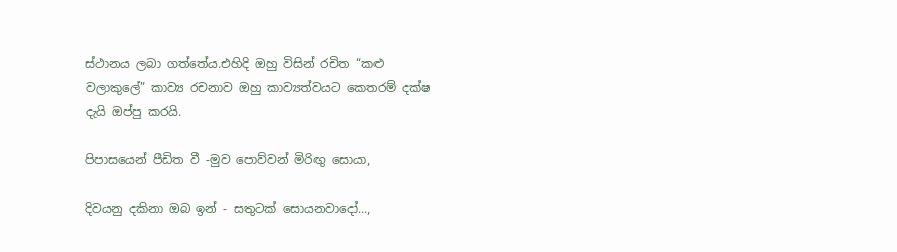ස්ථානය ලබා ගත්තේය.එහිදි ඔහු විසින් රචිත “කළු වලාකුලේ” කාව්‍ය රචනාව ඔහු කාව්‍යත්වයට කෙතරම් දක්ෂ දැයි ඔප්පු කරයි.

පිපාසයෙන් පීඩිත වී -මුව පොව්වන් මිරිඟු සොයා,

දිවයනු දකිනා ඔබ ඉන් - සතුටක් සොයනවාදෝ...,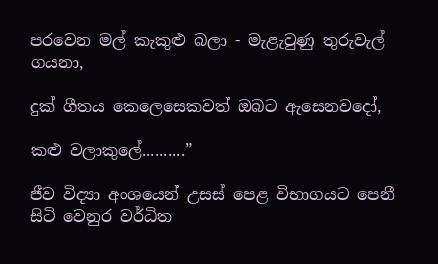පරවෙන මල් කැකුළු බලා - මැළැවුණු තුරුවැල් ගයනා,

දුක් ගීතය කෙලෙසෙකවත් ඔබට ඇසෙනවදෝ,

කළු වලාකුලේ..........”

ජීව විද්‍යා අංශයෙන් උසස් පෙළ විභාගයට පෙනී සිටි වෙනුර වර්ධිත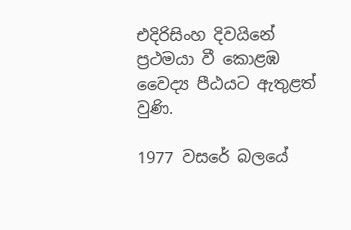එදිරිසිංහ දිවයිනේ ප්‍රථමයා වී කොළඹ වෛද්‍ය පීඨයට ඇතුළත් වුණි.

1977 වසරේ බලයේ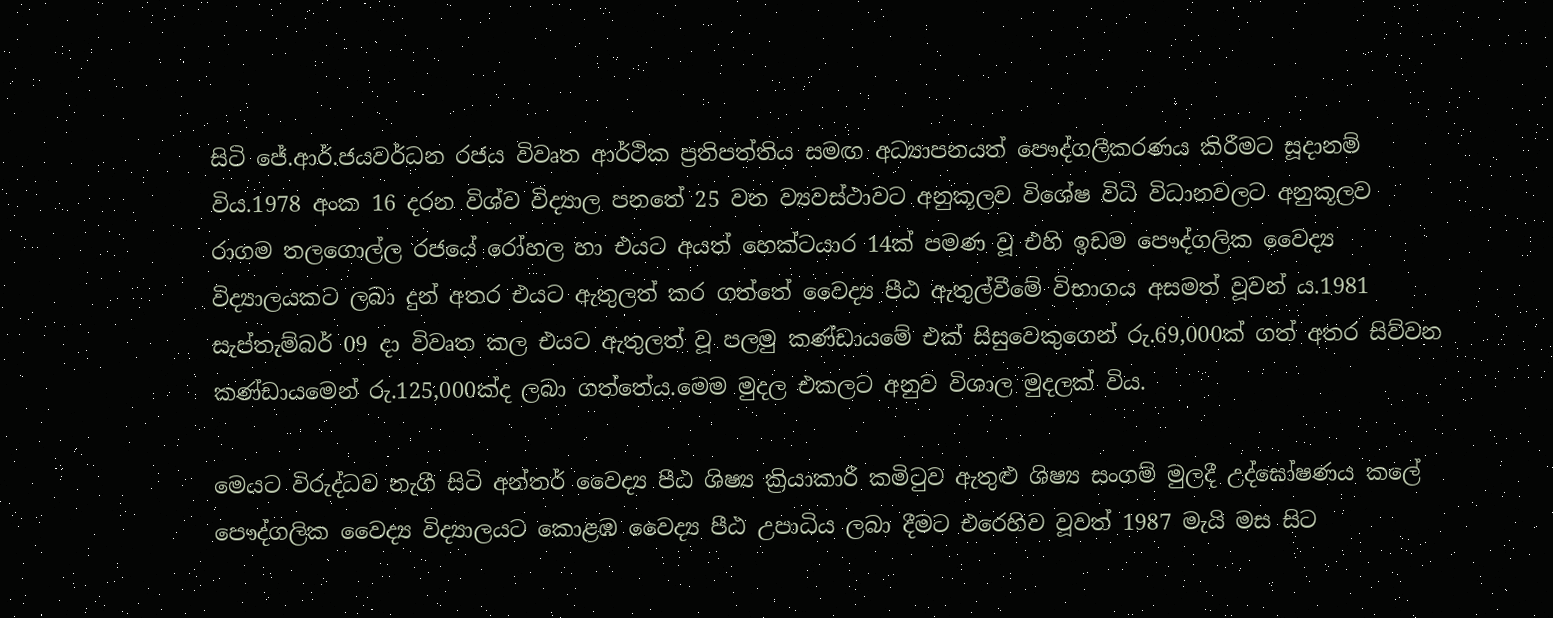සිටි ජේ.ආර්.ජයවර්ධන රජය විවෘත ආර්ථික ප්‍රතිපත්තිය සමඟ අධ්‍යාපනයත් පෞද්ගලීකරණය කිරීමට සූදානම් විය.1978 අංක 16 දරන විශ්ව විද්‍යාල පනතේ 25 වන ව්‍යවස්ථාවට අනුකූලව විශේෂ විධි විධානවලට අනුකූලව රාගම තලගොල්ල රජයේ රෝහල හා එයට අයත් හෙක්ටයාර 14ක් පමණ වූ එහි ඉඩම පෞද්ගලික වෛද්‍ය විද්‍යාලයකට ලබා දුන් අතර එයට ඇතුලත් කර ගත්තේ වෛද්‍ය පීඨ ඇතුල්වීමේ විභාගය අසමත් වූවන් ය.1981 සැප්තැම්බර් 09 දා විවෘත කල එයට ඇතුලත් වූ පලමු කණ්ඩායමේ එක් සිසුවෙකුගෙන් රු.69,000ක් ගත් අතර සිව්වන කණ්ඩායමෙන් රු.125,000ක්ද ලබා ගත්තේය.මෙම මුදල එකලට අනුව විශාල මුදලක් විය.

මෙයට විරුද්ධව නැගී සිටි අන්තර් වෛද්‍ය පීඨ ශිෂ්‍ය ක්‍රියාකාරී කමිටුව ඇතුළු ශිෂ්‍ය සංගම් මුලදී උද්ඝෝෂණය කලේ පෞද්ගලික වෛද්‍ය විද්‍යාලයට කොළඹ වෛද්‍ය පීඨ උපාධිය ලබා දීමට එරෙහිව වූවත් 1987 මැයි මස සිට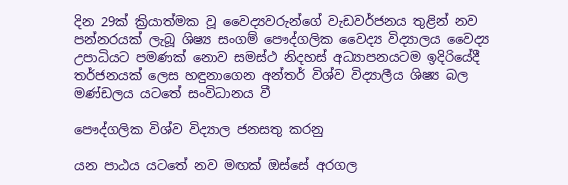දින 29ක් ක්‍රියාත්මක වූ වෛද්‍යවරුන්ගේ වැඩවර්ජනය තුළින් නව පන්නරයක් ලැබූ ශිෂ්‍ය සංගම් පෞද්ගලික වෛද්‍ය විද්‍යාලය වෛද්‍ය උපාධියට පමණක් නොව සමස්ථ නිදහස් අධ්‍යාපනයටම ඉදිරියේදී තර්ජනයක් ලෙස හඳුනාගෙන අන්තර් විශ්ව විද්‍යාලීය ශිෂ්‍ය බල මණ්ඩලය යටතේ සංවිධානය වී

පෞද්ගලික විශ්ව විද්‍යාල ජනසතු කරනු

යන පාඨය යටතේ නව මඟක් ඔස්සේ අරගල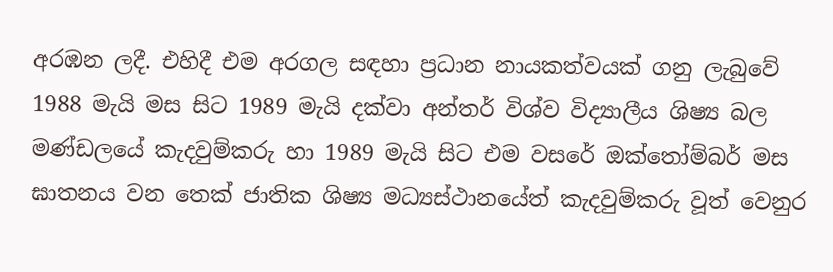අරඹන ලදී. එහිදී එම අරගල සඳහා ප්‍රධාන නායකත්වයක් ගනු ලැබුවේ 1988 මැයි මස සිට 1989 මැයි දක්වා අන්තර් විශ්ව විද්‍යාලීය ශිෂ්‍ය බල මණ්ඩලයේ කැදවුම්කරු හා 1989 මැයි සිට එම වසරේ ඔක්තෝම්බර් මස ඝාතනය වන තෙක් ජාතික ශිෂ්‍ය මධ්‍යස්ථානයේත් කැදවුම්කරු වූත් වෙනුර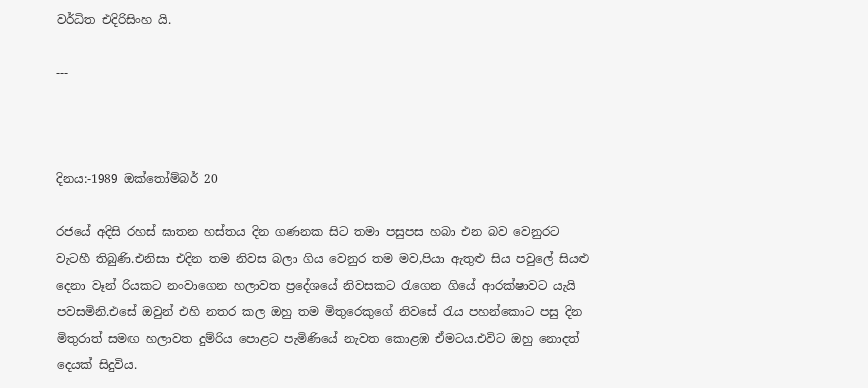වර්ධිත එදිරිසිංහ යි.

---



දිනය:-1989 ඔක්තෝම්බර් 20

රජයේ අදිසි රහස් ඝාතන හස්තය දින ගණනක සිට තමා පසුපස හබා එන බව වෙනුරට වැටහී තිබුණි.එනිසා එදින තම නිවස බලා ගිය වෙනුර තම මව,පියා ඇතුළු සිය පවුලේ සියළු දෙනා වෑන් රියකට නංවාගෙන හලාවත ප්‍රදේශයේ නිවසකට රැගෙන ගියේ ආරක්ෂාවට යැයි පවසමිනි.එසේ ඔවුන් එහි නතර කල ඔහු තම මිතුරෙකුගේ නිවසේ රැය පහන්කොට පසු දින මිතුරාත් සමඟ හලාවත දුම්රිය පොළට පැමිණියේ නැවත කොළඹ ඒමටය.එවිට ඔහු නොදත් දෙයක් සිදුවිය.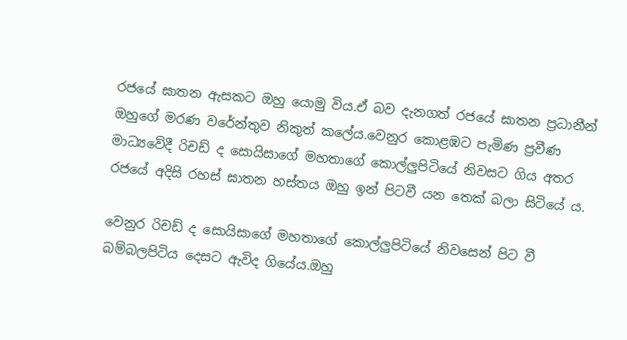රජයේ ඝාතන ඇසකට ඔහු යොමු විය.ඒ බව දැනගත් රජයේ ඝාතන ප්‍රධානීන් ඔහුගේ මරණ වරේන්තුව නිකුත් කලේය.වෙනුර කොළඹට පැමිණ ප්‍රවීණ මාධ්‍යවේදී රිචඩ් ද සොයිසාගේ මහතාගේ කොල්ලුපිටියේ නිවසට ගිය අතර රජයේ අදිසි රහස් ඝාතන හස්තය ඔහු ඉන් පිටවී යන තෙක් බලා සිටියේ ය.

වෙනුර රිචඩ් ද සොයිසාගේ මහතාගේ කොල්ලුපිටියේ නිවසෙන් පිට වී බම්බලපිටිය දෙසට ඇවිද ගියේය.ඔහු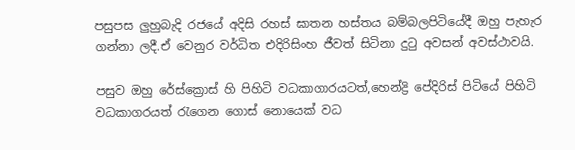පසුපස ලුහුබැදි රජයේ අදිසි රහස් ඝාතන හස්තය බම්බලපිටියේදී ඔහු පැහැර ගන්නා ලදී.ඒ වෙනුර වර්ධිත එදිරිසිංහ ජීවත් සිටිනා දුටු අවසන් අවස්ථාවයි.

පසුව ඔහු රේස්ක්‍රොස් හි පිහිටි වධකාගාරයටත්,හෙන්ද්‍රි පේදිරිස් පිටියේ පිහිටි වධකාගරයත් රැගෙන ගොස් නොයෙක් වධ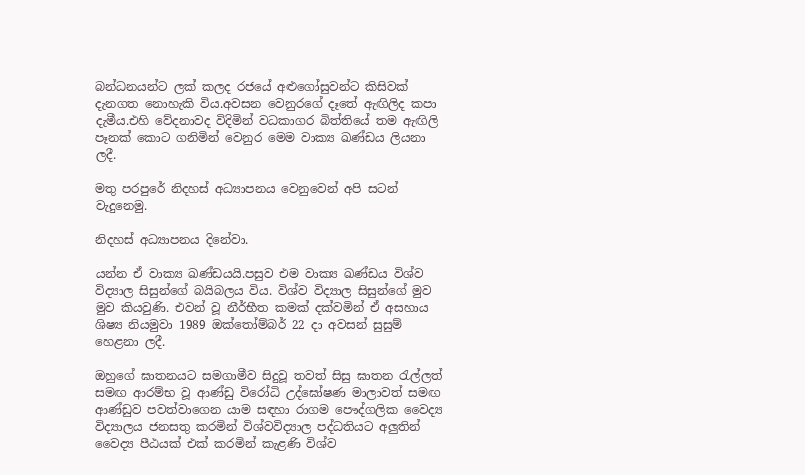බන්ධනයන්ට ලක් කලද රජයේ අළුගෝසුවන්ට කිසිවක් දැනගත නොහැකි විය.අවසන වෙනුරගේ දෑතේ ඇඟිලිද කපා දැමීය.එහි වේදනාවද විදිමින් වධකාගර බිත්තියේ තම ඇඟිලි පෑනක් කොට ගනිමින් වෙනුර මෙම වාක්‍ය ඛණ්ඩය ලියනා ලදී.

මතු පරපුරේ නිදහස් අධ්‍යාපනය වෙනුවෙන් අපි සටන් වැදුනෙමු.

නිදහස් අධ්‍යාපනය දිනේවා.

යන්න ඒ වාක්‍ය ඛණ්ඩයයි.පසුව එම වාක්‍ය ඛණ්ඩය විශ්ව විද්‍යාල සිසුන්ගේ බයිබලය විය. විශ්ව විද්‍යාල සිසුන්ගේ මුව මුව කියවුණි. එවන් වූ නීර්භීත කමක් දක්වමින් ඒ අසහාය ශිෂ්‍ය නියමුවා 1989 ඔක්තෝම්බර් 22 දා අවසන් සුසුම් හෙළනා ලදී.

ඔහුගේ ඝාතනයට සමගාමීව සිදුවූ තවත් සිසු ඝාතන රැල්ලත් සමඟ ආරම්භ වූ ආණ්ඩු විරෝධි උද්ඝෝෂණ මාලාවත් සමඟ ආණ්ඩුව පවත්වාගෙන යාම සඳහා රාගම පෞද්ගලික වෛද්‍ය විද්‍යාලය ජනසතු කරමින් විශ්වවිද්‍යාල පද්ධතියට අලුතින් වෛද්‍ය පීඨයක් එක් කරමින් කැළණි විශ්ව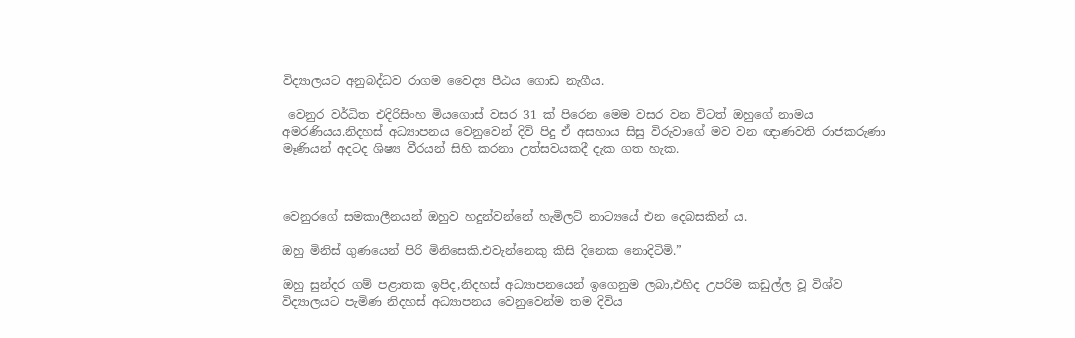විද්‍යාලයට අනුබද්ධව රාගම වෛද්‍ය පීඨය ගොඩ නැගීය.

 වෙනුර වර්ධිත එදිරිසිංහ මියගොස් වසර 31 ක් පිරෙන මෙම වසර වන විටත් ඔහුගේ නාමය අමරණියය.නිදහස් අධ්‍යාපනය වෙනුවෙන් දිවි පිදු ඒ අසහාය සිසු විරුවාගේ මව වන ඥාණවති රාජකරුණා මෑණියන් අදටද ශිෂ්‍ය වීරයන් සිහි කරනා උත්සවයකදී දැක ගත හැක.



වෙනුරගේ සමකාලීනයන් ඔහුව හදුන්වන්නේ හැමිලට් නාට්‍යයේ එන දෙබසකින්‍ ය.

ඔහු මිනිස් ගුණයෙන් පිරි මිනිසෙකි.එවැන්නෙකු කිසි දිනෙක නොදිටිමි.”

ඔහු සුන්දර ගම් පළාතක ඉපිද,නිදහස් අධ්‍යාපනයෙන් ඉගෙනුම ලබා,එහිද උපරිම කඩුල්ල වූ විශ්ව විද්‍යාලයට පැමිණ නිදහස් අධ්‍යාපනය වෙනුවෙන්ම තම දිවිය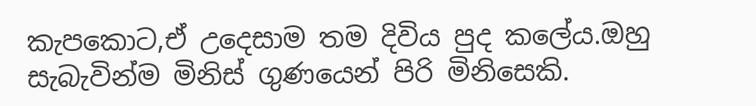කැපකොට,ඒ උදෙසාම තම දිවිය පුද කලේය.ඔහු සැබැවින්ම මිනිස් ගුණයෙන් පිරි මිනිසෙකි.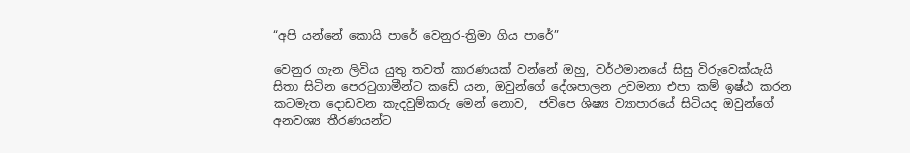“අපි යන්නේ කොයි පාරේ වෙනුර-ත්‍රිමා ගිය පාරේ”

වෙනුර ගැන ලිවිය යුතු තවත් කාරණයක් වන්නේ ඔහු, වර්ථමානයේ සිසු විරුවෙක්යැයි සිතා සිටින පෙරටුගාමීන්ට කඩේ යන, ඔවුන්ගේ දේශපාලන උවමනා එපා කම් ඉෂ්ඨ කරන කටමැත දොඩවන කැදවුම්කරු මෙන් නොව,  ජවිපෙ ශිෂ්‍ය ව්‍යාපාරයේ සිටියද ඔවුන්ගේ අනවශ්‍ය තීරණයන්ට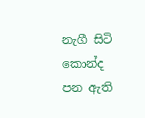නැගී සිටි කොන්ද පන ඇති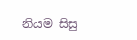නියම සිසු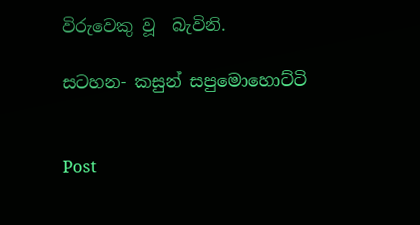විරුවෙකු වූ  බැවිනි.

සටහන- කසුන් සපුමොහොට්ටි


Post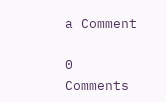a Comment

0 Comments